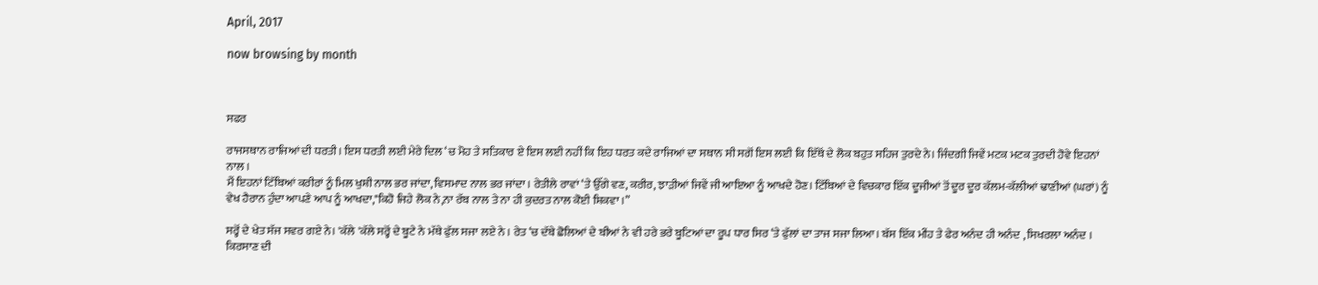April, 2017

now browsing by month



ਸਫਰ

ਰਾਜਸਥਾਨ ਰਾਜਿਆਂ ਦੀ ਧਰਤੀ। ਇਸ ਧਰਤੀ ਲਈ ਮੇਰੇ ਦਿਲ ‘ਚ ਮੋਹ ਤੇ ਸਤਿਕਾਰ ਏ ਇਸ ਲਈ ਨਹੀਂ ਕਿ ਇਹ ਧਰਤ ਕਦੇ ਰਾਜਿਆਂ ਦਾ ਸਥਾਨ ਸੀ ਸਗੋਂ ਇਸ ਲਈ ਕਿ ਇੱਥੋਂ ਦੇ ਲੋਕ ਬਹੁਤ ਸਹਿਜ ਤੁਰਦੇ ਨੇ। ਜਿੰਦਗੀ ਜਿਵੇਂ ਮਟਕ ਮਟਕ ਤੁਰਦੀ ਹੋਵੇ ਇਹਨਾਂ ਨਾਲ ।
ਮੈਂ ਇਹਨਾਂ ਟਿੱਬਿਆਂ ਕਰੀਰਾਂ ਨੂੰ ਮਿਲ ਖੁਸ਼ੀ ਨਾਲ ਭਰ ਜਾਂਦਾ, ਵਿਸਮਾਦ ਨਾਲ ਭਰ ਜਾਂਦਾ । ਰੇਤੀਲੇ ਰਾਵਾਂ ‘ਤੇ ਉੱਗੇ ਵਣ, ਕਰੀਰ, ਝਾੜੀਆਂ ਜਿਵੇਂ ਜੀ ਆਇਆ ਨੂੰ ਆਖਦੇ ਹੋਣ। ਟਿੱਬਿਆਂ ਦੇ ਵਿਚਕਾਰ ਇੱਕ ਦੂਜੀਆਂ ਤੋਂ ਦੂਰ ਦੂਰ ਕੱਲਮ-ਕੱਲੀਆਂ ਢਾਣੀਆਂ (ਘਰਾਂ) ਨੂੰ ਵੇਖ ਹੈਰਾਨ ਹੁੰਦਾ ਆਪਣੇ ਆਪ ਨੂੰ ਆਖਦਾ,"ਕਿਹੋ ਜਿਹੇ ਲੋਕ ਨੇ,ਨਾ ਰੱਬ ਨਾਲ ਤੇ ਨਾ ਹੀ ਕੁਦਰਤ ਨਾਲ ਕੋਈ ਸ਼ਿਕਵਾ ।”

ਸਰ੍ਹੋਂ ਦੇ ਖੇਤ ਸੱਜ ਸਵਰ ਗਏ ਨੇ। 'ਕੱਲੇ 'ਕੱਲੇ ਸਰ੍ਹੋਂ ਦੇ ਬੂਟੇ ਨੇ ਮੱਥੇ ਫੁੱਲ ਸਜਾ ਲਏ ਨੇ । ਰੇਤ ‘ਚ ਦੱਬੇ ਛੋਲਿਆਂ ਦੇ ਬੀਆਂ ਨੇ ਵੀ ਹਰੇ ਭਰੇ ਬੂਟਿਆਂ ਦਾ ਰੂਪ ਧਾਰ ਸਿਰ ‘ਤੇ ਫੁੱਲਾਂ ਦਾ ਤਾਜ ਸਜਾ ਲਿਆ। ਬੱਸ ਇੱਕ ਮੀਂਹ ਤੇ ਫੇਰ ਅਨੰਦ ਹੀ ਅਨੰਦ , ਸਿਖਰਲਾ ਅਨੰਦ । ਕਿਰਸਾਣ ਦੀ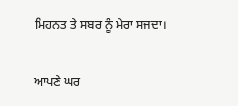ਮਿਹਨਤ ਤੇ ਸਬਰ ਨੂੰ ਮੇਰਾ ਸਜਦਾ।

ਆਪਣੇ ਘਰ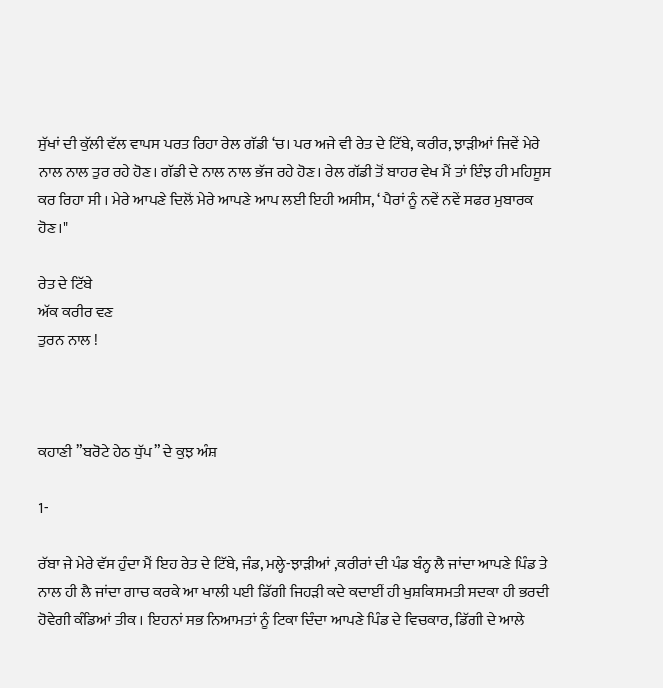ਸੁੱਖਾਂ ਦੀ ਕੁੱਲੀ ਵੱਲ ਵਾਪਸ ਪਰਤ ਰਿਹਾ ਰੇਲ ਗੱਡੀ ‘ਚ। ਪਰ ਅਜੇ ਵੀ ਰੇਤ ਦੇ ਟਿੱਬੇ, ਕਰੀਰ, ਝਾੜੀਆਂ ਜਿਵੇਂ ਮੇਰੇ ਨਾਲ ਨਾਲ ਤੁਰ ਰਹੇ ਹੋਣ। ਗੱਡੀ ਦੇ ਨਾਲ ਨਾਲ ਭੱਜ ਰਹੇ ਹੋਣ। ਰੇਲ ਗੱਡੀ ਤੋਂ ਬਾਹਰ ਵੇਖ ਮੈਂ ਤਾਂ ਇੰਝ ਹੀ ਮਹਿਸੂਸ ਕਰ ਰਿਹਾ ਸੀ । ਮੇਰੇ ਆਪਣੇ ਦਿਲੋਂ ਮੇਰੇ ਆਪਣੇ ਆਪ ਲਈ ਇਹੀ ਅਸੀਸ, ‘ ਪੈਰਾਂ ਨੂੰ ਨਵੇਂ ਨਵੇਂ ਸਫਰ ਮੁਬਾਰਕ ਹੋਣ।"

ਰੇਤ ਦੇ ਟਿੱਬੇ
ਅੱਕ ਕਰੀਰ ਵਣ
ਤੁਰਨ ਨਾਲ !



ਕਹਾਣੀ ”ਬਰੋਟੇ ਹੇਠ ਧੁੱਪ” ਦੇ ਕੁਝ ਅੰਸ਼

1-

ਰੱਬਾ ਜੇ ਮੇਰੇ ਵੱਸ ਹੁੰਦਾ ਮੈਂ ਇਹ ਰੇਤ ਦੇ ਟਿੱਬੇ, ਜੰਡ, ਮਲ੍ਹੇ-ਝਾੜੀਆਂ ,ਕਰੀਰਾਂ ਦੀ ਪੰਡ ਬੰਨ੍ਹ ਲੈ ਜਾਂਦਾ ਆਪਣੇ ਪਿੰਡ ਤੇ ਨਾਲ ਹੀ ਲੈ ਜਾਂਦਾ ਗਾਚ ਕਰਕੇ ਆ ਖਾਲੀ ਪਈ ਡਿੱਗੀ ਜਿਹੜੀ ਕਦੇ ਕਦਾਈਂ ਹੀ ਖੁਸ਼ਕਿਸਮਤੀ ਸਦਕਾ ਹੀ ਭਰਦੀ ਹੋਵੇਗੀ ਕੰਡਿਆਂ ਤੀਕ । ਇਹਨਾਂ ਸਭ ਨਿਆਮਤਾਂ ਨੂੰ ਟਿਕਾ ਦਿੰਦਾ ਆਪਣੇ ਪਿੰਡ ਦੇ ਵਿਚਕਾਰ, ਡਿੱਗੀ ਦੇ ਆਲੇ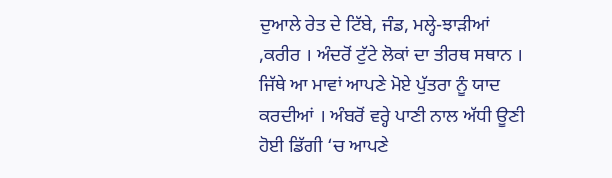ਦੁਆਲੇ ਰੇਤ ਦੇ ਟਿੱਬੇ, ਜੰਡ, ਮਲ੍ਹੇ-ਝਾੜੀਆਂ ,ਕਰੀਰ । ਅੰਦਰੋਂ ਟੁੱਟੇ ਲੋਕਾਂ ਦਾ ਤੀਰਥ ਸਥਾਨ । ਜਿੱਥੇ ਆ ਮਾਵਾਂ ਆਪਣੇ ਮੋਏ ਪੁੱਤਰਾ ਨੂੰ ਯਾਦ ਕਰਦੀਆਂ । ਅੰਬਰੋਂ ਵਰ੍ਹੇ ਪਾਣੀ ਨਾਲ ਅੱਧੀ ਊਣੀ ਹੋਈ ਡਿੱਗੀ ‘ਚ ਆਪਣੇ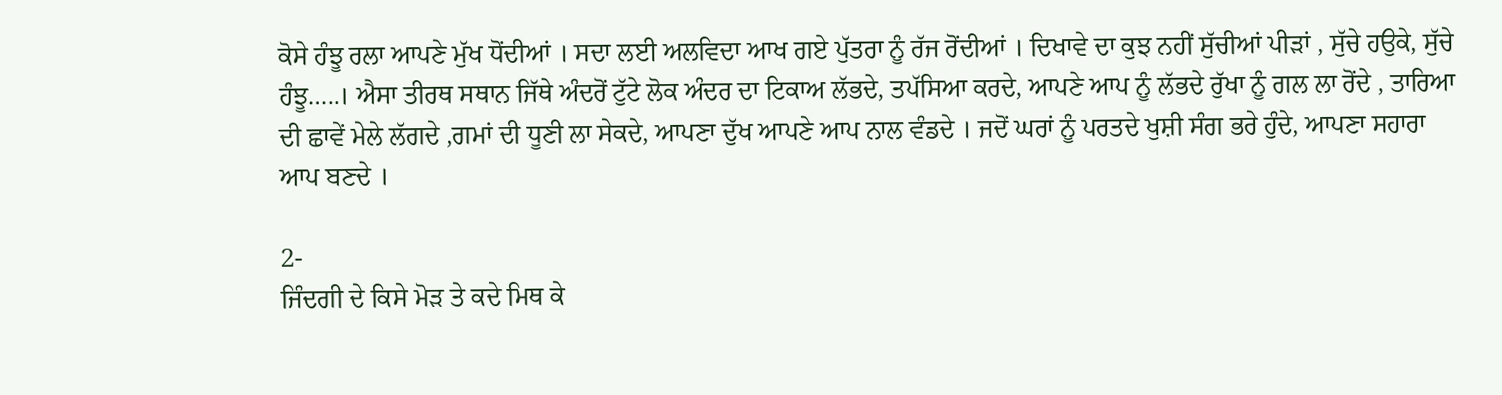ਕੋਸੇ ਹੰਝੂ ਰਲਾ ਆਪਣੇ ਮੁੱਖ ਧੋਂਦੀਆਂ । ਸਦਾ ਲਈ ਅਲਵਿਦਾ ਆਖ ਗਏ ਪੁੱਤਰਾ ਨੂੰ ਰੱਜ ਰੋਂਦੀਆਂ । ਦਿਖਾਵੇ ਦਾ ਕੁਝ ਨਹੀਂ ਸੁੱਚੀਆਂ ਪੀੜਾਂ , ਸੁੱਚੇ ਹਉਕੇ, ਸੁੱਚੇ ਹੰਝੂ…..। ਐਸਾ ਤੀਰਥ ਸਥਾਨ ਜਿੱਥੇ ਅੰਦਰੋਂ ਟੁੱਟੇ ਲੋਕ ਅੰਦਰ ਦਾ ਟਿਕਾਅ ਲੱਭਦੇ, ਤਪੱਸਿਆ ਕਰਦੇ, ਆਪਣੇ ਆਪ ਨੂੰ ਲੱਭਦੇ ਰੁੱਖਾ ਨੂੰ ਗਲ ਲਾ ਰੋਂਦੇ , ਤਾਰਿਆ ਦੀ ਛਾਵੇਂ ਮੇਲੇ ਲੱਗਦੇ ,ਗਮਾਂ ਦੀ ਧੂਣੀ ਲਾ ਸੇਕਦੇ, ਆਪਣਾ ਦੁੱਖ ਆਪਣੇ ਆਪ ਨਾਲ ਵੰਡਦੇ । ਜਦੋਂ ਘਰਾਂ ਨੂੰ ਪਰਤਦੇ ਖੁਸ਼ੀ ਸੰਗ ਭਰੇ ਹੁੰਦੇ, ਆਪਣਾ ਸਹਾਰਾ ਆਪ ਬਣਦੇ ।

2-
ਜਿੰਦਗੀ ਦੇ ਕਿਸੇ ਮੋੜ ਤੇ ਕਦੇ ਮਿਥ ਕੇ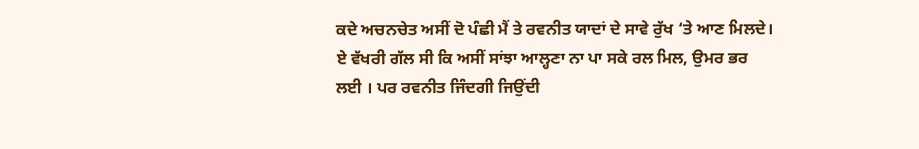ਕਦੇ ਅਚਨਚੇਤ ਅਸੀਂ ਦੋ ਪੰਛੀ ਮੈਂ ਤੇ ਰਵਨੀਤ ਯਾਦਾਂ ਦੇ ਸਾਵੇ ਰੁੱਖ ‘ਤੇ ਆਣ ਮਿਲਦੇ। ਏ ਵੱਖਰੀ ਗੱਲ ਸੀ ਕਿ ਅਸੀਂ ਸਾਂਝਾ ਆਲ੍ਹਣਾ ਨਾ ਪਾ ਸਕੇ ਰਲ ਮਿਲ, ਉਮਰ ਭਰ ਲਈ । ਪਰ ਰਵਨੀਤ ਜਿੰਦਗੀ ਜਿਉਂਦੀ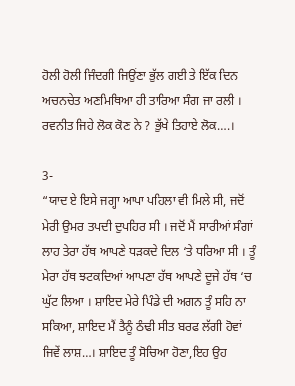ਹੋਲੀ ਹੋਲੀ ਜਿੰਦਗੀ ਜਿਉਂਣਾ ਭੁੱਲ ਗਈ ਤੇ ਇੱਕ ਦਿਨ ਅਚਨਚੇਤ ਅਣਮਿਥਿਆ ਹੀ ਤਾਰਿਆ ਸੰਗ ਜਾ ਰਲੀ ।
ਰਵਨੀਤ ਜਿਹੇ ਲੋਕ ਕੋਣ ਨੇ ? ਭੁੱਖੇ ਤਿਹਾਏ ਲੋਕ….।

3-
“ਯਾਦ ਏ ਇਸੇ ਜਗ੍ਹਾ ਆਪਾ ਪਹਿਲਾ ਵੀ ਮਿਲੇ ਸੀ, ਜਦੋਂ ਮੇਰੀ ਉਮਰ ਤਪਦੀ ਦੁਪਹਿਰ ਸੀ । ਜਦੋਂ ਮੈਂ ਸਾਰੀਆਂ ਸੰਗਾਂ ਲਾਹ ਤੇਰਾ ਹੱਥ ਆਪਣੇ ਧੜਕਦੇ ਦਿਲ ‘ਤੇ ਧਰਿਆ ਸੀ । ਤੂੰ ਮੇਰਾ ਹੱਥ ਝਟਕਦਿਆਂ ਆਪਣਾ ਹੱਥ ਆਪਣੇ ਦੂਜੇ ਹੱਥ ‘ਚ ਘੁੱਟ ਲਿਆ । ਸ਼ਾਇਦ ਮੇਰੇ ਪਿੰਡੇ ਦੀ ਅਗਨ ਤੂੰ ਸਹਿ ਨਾ ਸਕਿਆ, ਸ਼ਾਇਦ ਮੈਂ ਤੈਨੂੰ ਠੰਢੀ ਸੀਤ ਬਰਫ ਲੱਗੀ ਹੋਵਾਂ ਜਿਵੇਂ ਲਾਸ਼…। ਸ਼ਾਇਦ ਤੂੰ ਸੋਚਿਆ ਹੋਣਾ,ਇਹ ਉਹ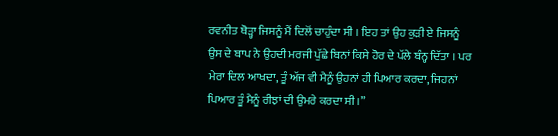ਰਵਨੀਤ ਥੋੜ੍ਹਾ ਜਿਸਨੂੰ ਮੈਂ ਦਿਲੋਂ ਚਾਹੁੰਦਾ ਸੀ । ਇਹ ਤਾਂ ਉਹ ਕੁੜੀ ਏ ਜਿਸਨੂੰ ਉਸ ਦੇ ਬਾਪ ਨੇ ਉਹਦੀ ਮਰਜੀ ਪੁੱਛੇ ਬਿਨਾਂ ਕਿਸੇ ਹੋਰ ਦੇ ਪੱਲੇ ਬੰਨ੍ਹ ਦਿੱਤਾ । ਪਰ ਮੇਰਾ ਦਿਲ ਆਖਦਾ, ਤੂੰ ਅੱਜ ਵੀ ਮੈਨੂੰ ਉਹਨਾਂ ਹੀ ਪਿਆਰ ਕਰਦਾ, ਜਿਹਨਾਂ ਪਿਆਰ ਤੂੰ ਮੈਨੂੰ ਰੀਝਾਂ ਦੀ ਉਮਰੇ ਕਰਦਾ ਸੀ ।”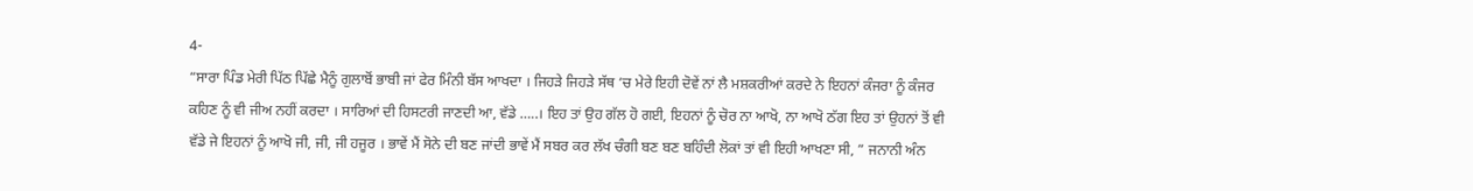4-
“ਸਾਰਾ ਪਿੰਡ ਮੇਰੀ ਪਿੱਠ ਪਿੱਛੇ ਮੈਨੂੰ ਗੁਲਾਬੋਂ ਭਾਬੀ ਜਾਂ ਫੇਰ ਮਿੰਨੀ ਬੱਸ ਆਖਦਾ । ਜਿਹੜੇ ਜਿਹੜੇ ਸੱਥ ‘ਚ ਮੇਰੇ ਇਹੀ ਦੋਵੇਂ ਨਾਂ ਲੈ ਮਸ਼ਕਰੀਆਂ ਕਰਦੇ ਨੇ ਇਹਨਾਂ ਕੰਜਰਾ ਨੂੰ ਕੰਜਰ ਕਹਿਣ ਨੂੰ ਵੀ ਜੀਅ ਨਹੀਂ ਕਰਦਾ । ਸਾਰਿਆਂ ਦੀ ਹਿਸਟਰੀ ਜਾਣਦੀ ਆ, ਵੱਡੇ …..। ਇਹ ਤਾਂ ਉਹ ਗੱਲ ਹੋ ਗਈ, ਇਹਨਾਂ ਨੂੰ ਚੋਰ ਨਾ ਆਖੋ, ਨਾ ਆਖੋ ਠੱਗ ਇਹ ਤਾਂ ਉਹਨਾਂ ਤੋਂ ਵੀ ਵੱਡੇ ਜੇ ਇਹਨਾਂ ਨੂੰ ਆਖੋ ਜੀ, ਜੀ, ਜੀ ਹਜੂਰ । ਭਾਵੇਂ ਮੈਂ ਸੋਨੇ ਦੀ ਬਣ ਜਾਂਦੀ ਭਾਵੇਂ ਮੈਂ ਸਬਰ ਕਰ ਲੱਖ ਚੰਗੀ ਬਣ ਬਣ ਬਹਿੰਦੀ ਲੋਕਾਂ ਤਾਂ ਵੀ ਇਹੀ ਆਖਣਾ ਸੀ, ” ਜਨਾਨੀ ਅੰਨ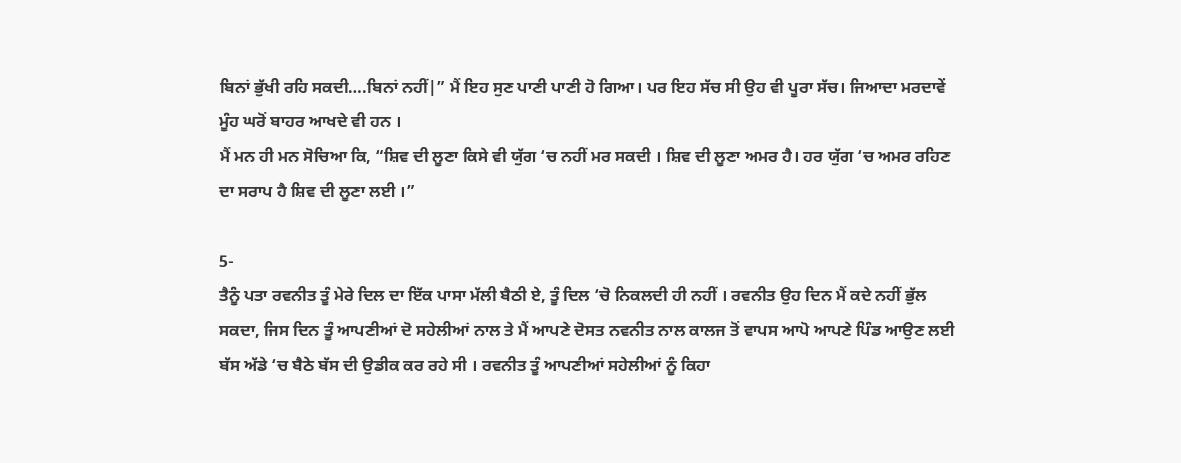ਬਿਨਾਂ ਭੁੱਖੀ ਰਹਿ ਸਕਦੀ….ਬਿਨਾਂ ਨਹੀਂ|” ਮੈਂ ਇਹ ਸੁਣ ਪਾਣੀ ਪਾਣੀ ਹੋ ਗਿਆ। ਪਰ ਇਹ ਸੱਚ ਸੀ ਉਹ ਵੀ ਪੂਰਾ ਸੱਚ। ਜਿਆਦਾ ਮਰਦਾਵੇਂ ਮੂੰਹ ਘਰੋਂ ਬਾਹਰ ਆਖਦੇ ਵੀ ਹਨ ।
ਮੈਂ ਮਨ ਹੀ ਮਨ ਸੋਚਿਆ ਕਿ, “ਸ਼ਿਵ ਦੀ ਲੂਣਾ ਕਿਸੇ ਵੀ ਯੁੱਗ ‘ਚ ਨਹੀਂ ਮਰ ਸਕਦੀ । ਸ਼ਿਵ ਦੀ ਲੂਣਾ ਅਮਰ ਹੈ। ਹਰ ਯੁੱਗ ‘ਚ ਅਮਰ ਰਹਿਣ ਦਾ ਸਰਾਪ ਹੈ ਸ਼ਿਵ ਦੀ ਲੂਣਾ ਲਈ ।”

5-
ਤੈਨੂੰ ਪਤਾ ਰਵਨੀਤ ਤੂੰ ਮੇਰੇ ਦਿਲ ਦਾ ਇੱਕ ਪਾਸਾ ਮੱਲੀ ਬੈਠੀ ਏ, ਤੂੰ ਦਿਲ ‘ਚੋ ਨਿਕਲਦੀ ਹੀ ਨਹੀਂ । ਰਵਨੀਤ ਉਹ ਦਿਨ ਮੈਂ ਕਦੇ ਨਹੀਂ ਭੁੱਲ ਸਕਦਾ, ਜਿਸ ਦਿਨ ਤੂੰ ਆਪਣੀਆਂ ਦੋ ਸਹੇਲੀਆਂ ਨਾਲ ਤੇ ਮੈਂ ਆਪਣੇ ਦੋਸਤ ਨਵਨੀਤ ਨਾਲ ਕਾਲਜ ਤੋਂ ਵਾਪਸ ਆਪੋ ਆਪਣੇ ਪਿੰਡ ਆਉਣ ਲਈ ਬੱਸ ਅੱਡੇ ‘ਚ ਬੈਠੇ ਬੱਸ ਦੀ ਉਡੀਕ ਕਰ ਰਹੇ ਸੀ । ਰਵਨੀਤ ਤੂੰ ਆਪਣੀਆਂ ਸਹੇਲੀਆਂ ਨੂੰ ਕਿਹਾ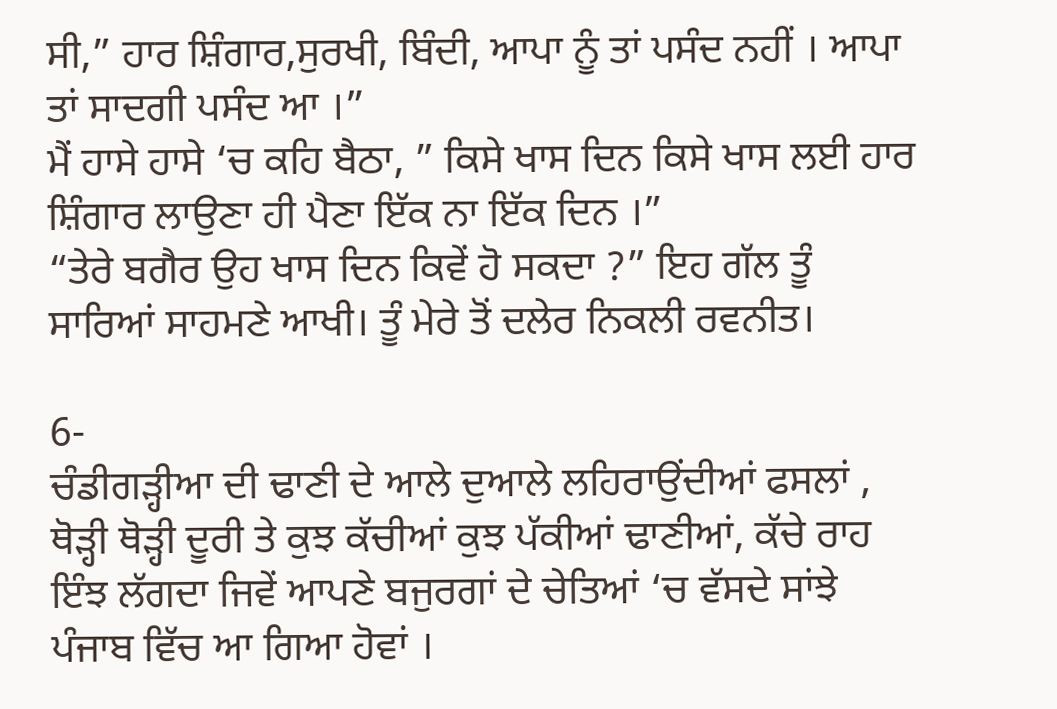ਸੀ,” ਹਾਰ ਸ਼ਿੰਗਾਰ,ਸੁਰਖੀ, ਬਿੰਦੀ, ਆਪਾ ਨੂੰ ਤਾਂ ਪਸੰਦ ਨਹੀਂ । ਆਪਾ ਤਾਂ ਸਾਦਗੀ ਪਸੰਦ ਆ ।”
ਮੈਂ ਹਾਸੇ ਹਾਸੇ ‘ਚ ਕਹਿ ਬੈਠਾ, ” ਕਿਸੇ ਖਾਸ ਦਿਨ ਕਿਸੇ ਖਾਸ ਲਈ ਹਾਰ ਸ਼ਿੰਗਾਰ ਲਾਉਣਾ ਹੀ ਪੈਣਾ ਇੱਕ ਨਾ ਇੱਕ ਦਿਨ ।”
“ਤੇਰੇ ਬਗੈਰ ਉਹ ਖਾਸ ਦਿਨ ਕਿਵੇਂ ਹੋ ਸਕਦਾ ?” ਇਹ ਗੱਲ ਤੂੰ ਸਾਰਿਆਂ ਸਾਹਮਣੇ ਆਖੀ। ਤੂੰ ਮੇਰੇ ਤੋਂ ਦਲੇਰ ਨਿਕਲੀ ਰਵਨੀਤ।

6-
ਚੰਡੀਗੜ੍ਹੀਆ ਦੀ ਢਾਣੀ ਦੇ ਆਲੇ ਦੁਆਲੇ ਲਹਿਰਾਉਂਦੀਆਂ ਫਸਲਾਂ , ਥੋੜ੍ਹੀ ਥੋੜ੍ਹੀ ਦੂਰੀ ਤੇ ਕੁਝ ਕੱਚੀਆਂ ਕੁਝ ਪੱਕੀਆਂ ਢਾਣੀਆਂ, ਕੱਚੇ ਰਾਹ ਇੰਝ ਲੱਗਦਾ ਜਿਵੇਂ ਆਪਣੇ ਬਜੁਰਗਾਂ ਦੇ ਚੇਤਿਆਂ ‘ਚ ਵੱਸਦੇ ਸਾਂਝੇ ਪੰਜਾਬ ਵਿੱਚ ਆ ਗਿਆ ਹੋਵਾਂ ।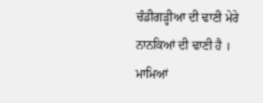ਚੰਡੀਗੜ੍ਹੀਆ ਦੀ ਢਾਣੀ ਮੇਰੇ ਨਾਨਕਿਆਂ ਦੀ ਢਾਣੀ ਹੈ । ਮਾਮਿਆਂ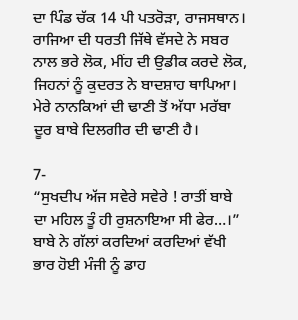ਦਾ ਪਿੰਡ ਚੱਕ 14 ਪੀ ਪਤਰੋੜਾ, ਰਾਜਸਥਾਨ। ਰਾਜਿਆ ਦੀ ਧਰਤੀ ਜਿੱਥੇ ਵੱਸਦੇ ਨੇ ਸਬਰ ਨਾਲ ਭਰੇ ਲੋਕ, ਮੀਂਹ ਦੀ ਉਡੀਕ ਕਰਦੇ ਲੋਕ, ਜਿਹਨਾਂ ਨੂੰ ਕੁਦਰਤ ਨੇ ਬਾਦਸ਼ਾਹ ਥਾਪਿਆ। ਮੇਰੇ ਨਾਨਕਿਆਂ ਦੀ ਢਾਣੀ ਤੋਂ ਅੱਧਾ ਮਰੱਬਾ ਦੂਰ ਬਾਬੇ ਦਿਲਗੀਰ ਦੀ ਢਾਣੀ ਹੈ।

7-
“ਸੁਖਦੀਪ ਅੱਜ ਸਵੇਰੇ ਸਵੇਰੇ ! ਰਾਤੀਂ ਬਾਬੇ ਦਾ ਮਹਿਲ ਤੂੰ ਹੀ ਰੁਸ਼ਨਾਇਆ ਸੀ ਫੇਰ…।”
ਬਾਬੇ ਨੇ ਗੱਲਾਂ ਕਰਦਿਆਂ ਕਰਦਿਆਂ ਵੱਖੀ ਭਾਰ ਹੋਈ ਮੰਜੀ ਨੂੰ ਡਾਹ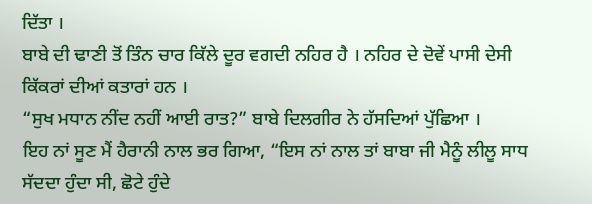ਦਿੱਤਾ ।
ਬਾਬੇ ਦੀ ਢਾਣੀ ਤੋਂ ਤਿੰਨ ਚਾਰ ਕਿੱਲੇ ਦੂਰ ਵਗਦੀ ਨਹਿਰ ਹੈ । ਨਹਿਰ ਦੇ ਦੋਵੇਂ ਪਾਸੀ ਦੇਸੀ ਕਿੱਕਰਾਂ ਦੀਆਂ ਕਤਾਰਾਂ ਹਨ ।
“ਸੁਖ ਮਧਾਨ ਨੀਂਦ ਨਹੀਂ ਆਈ ਰਾਤ?” ਬਾਬੇ ਦਿਲਗੀਰ ਨੇ ਹੱਸਦਿਆਂ ਪੁੱਛਿਆ ।
ਇਹ ਨਾਂ ਸੂਣ ਮੈਂ ਹੈਰਾਨੀ ਨਾਲ ਭਰ ਗਿਆ, “ਇਸ ਨਾਂ ਨਾਲ ਤਾਂ ਬਾਬਾ ਜੀ ਮੈਨੂੰ ਲੀਲੂ ਸਾਧ ਸੱਦਦਾ ਹੁੰਦਾ ਸੀ, ਛੋਟੇ ਹੁੰਦੇ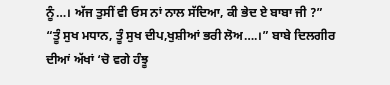ਨੂੰ…। ਅੱਜ ਤੁਸੀਂ ਵੀ ਓਸ ਨਾਂ ਨਾਲ ਸੱਦਿਆ, ਕੀ ਭੇਦ ਏ ਬਾਬਾ ਜੀ ?”
“ਤੂੰ ਸੁਖ ਮਧਾਨ, ਤੂੰ ਸੁਖ ਦੀਪ,ਖੁਸ਼ੀਆਂ ਭਰੀ ਲੋਅ….।” ਬਾਬੇ ਦਿਲਗੀਰ ਦੀਆਂ ਅੱਖਾਂ ‘ਚੋ ਵਗੇ ਹੰਝੂ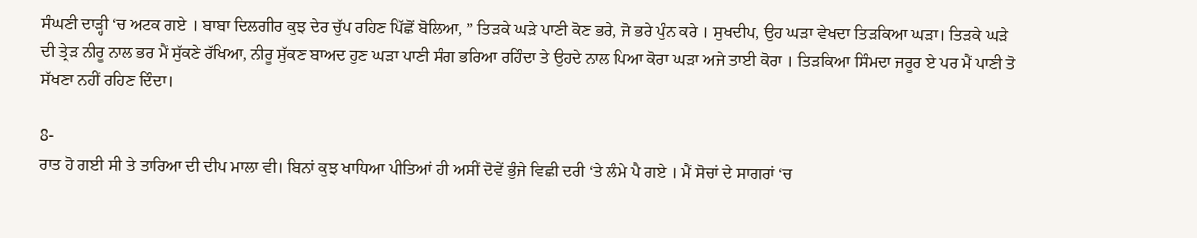ਸੰਘਣੀ ਦਾੜ੍ਹੀ ‘ਚ ਅਟਕ ਗਏ । ਬਾਬਾ ਦਿਲਗੀਰ ਕੁਝ ਦੇਰ ਚੁੱਪ ਰਹਿਣ ਪਿੱਛੋਂ ਬੋਲਿਆ, ” ਤਿੜਕੇ ਘੜੇ ਪਾਣੀ ਕੋਣ ਭਰੇ, ਜੋ ਭਰੇ ਪੁੰਨ ਕਰੇ । ਸੁਖਦੀਪ, ਉਹ ਘੜਾ ਵੇਖਦਾ ਤਿੜਕਿਆ ਘੜਾ। ਤਿੜਕੇ ਘੜੇ ਦੀ ਤ੍ਰੇੜ ਨੀਰੂ ਨਾਲ ਭਰ ਮੈਂ ਸੁੱਕਣੇ ਰੱਖਿਆ, ਨੀਰੂ ਸੁੱਕਣ ਬਾਅਦ ਹੁਣ ਘੜਾ ਪਾਣੀ ਸੰਗ ਭਰਿਆ ਰਹਿੰਦਾ ਤੇ ਉਹਦੇ ਨਾਲ ਪਿਆ ਕੋਰਾ ਘੜਾ ਅਜੇ ਤਾਈ ਕੋਰਾ । ਤਿੜਕਿਆ ਸਿੰਮਦਾ ਜਰੂਰ ਏ ਪਰ ਮੈਂ ਪਾਣੀ ਤੋ ਸੱਖਣਾ ਨਹੀਂ ਰਹਿਣ ਦਿੰਦਾ।

8-
ਰਾਤ ਹੋ ਗਈ ਸੀ ਤੇ ਤਾਰਿਆ ਦੀ ਦੀਪ ਮਾਲਾ ਵੀ। ਬਿਨਾਂ ਕੁਝ ਖਾਧਿਆ ਪੀਤਿਆਂ ਹੀ ਅਸੀਂ ਦੋਵੇਂ ਭੁੰਜੇ ਵਿਛੀ ਦਰੀ ‘ਤੇ ਲੰਮੇ ਪੈ ਗਏ । ਮੈਂ ਸੋਚਾਂ ਦੇ ਸਾਗਰਾਂ ‘ਚ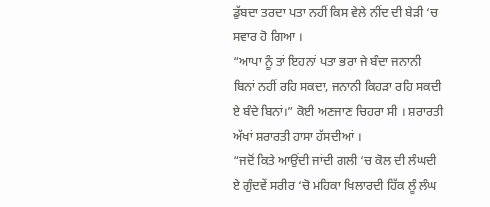ਡੁੱਬਦਾ ਤਰਦਾ ਪਤਾ ਨਹੀਂ ਕਿਸ ਵੇਲੇ ਨੀਂਦ ਦੀ ਬੇੜੀ ‘ਚ ਸਵਾਰ ਹੋ ਗਿਆ ।
“ਆਪਾ ਨੂੰ ਤਾਂ ਇਹਨਾਂ ਪਤਾ ਭਰਾ ਜੇ ਬੰਦਾ ਜਨਾਨੀ ਬਿਨਾਂ ਨਹੀਂ ਰਹਿ ਸਕਦਾ, ਜਨਾਨੀ ਕਿਹੜਾ ਰਹਿ ਸਕਦੀ ਏ ਬੰਦੇ ਬਿਨਾਂ।” ਕੋਈ ਅਣਜਾਣ ਚਿਹਰਾ ਸੀ । ਸ਼ਰਾਰਤੀ ਅੱਖਾਂ ਸ਼ਰਾਰਤੀ ਹਾਸਾ ਹੱਸਦੀਆਂ ।
“ਜਦੋਂ ਕਿਤੇ ਆਉਂਦੀ ਜਾਂਦੀ ਗਲੀ ‘ਚ ਕੋਲ ਦੀ ਲੰਘਦੀ ਏ ਗੁੰਦਵੇਂ ਸਰੀਰ ‘ਚੋ ਮਹਿਕਾ ਖਿਲਾਰਦੀ ਹਿੱਕ ਲੂੰ ਲੰਘ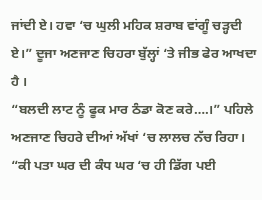ਜਾਂਦੀ ਏ। ਹਵਾ ‘ਚ ਘੁਲੀ ਮਹਿਕ ਸ਼ਰਾਬ ਵਾਂਗੂੰ ਚੜ੍ਹਦੀ ਏ।” ਦੂਜਾ ਅਣਜਾਣ ਚਿਹਰਾ ਬੁੱਲ੍ਹਾਂ ‘ਤੇ ਜੀਭ ਫੇਰ ਆਖਦਾ ਹੈ ।
“ਬਲਦੀ ਲਾਟ ਨੂੰ ਫੂਕ ਮਾਰ ਠੰਡਾ ਕੋਣ ਕਰੇ….।” ਪਹਿਲੇ ਅਣਜਾਣ ਚਿਹਰੇ ਦੀਆਂ ਅੱਖਾਂ ‘ਚ ਲਾਲਚ ਨੱਚ ਰਿਹਾ।
“ਕੀ ਪਤਾ ਘਰ ਦੀ ਕੰਧ ਘਰ ‘ਚ ਹੀ ਡਿੱਗ ਪਈ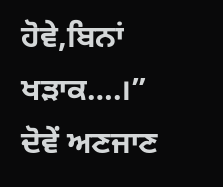ਹੋਵੇ,ਬਿਨਾਂ ਖੜਾਕ….।” ਦੋਵੇਂ ਅਣਜਾਣ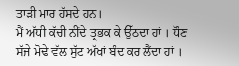ਤਾੜੀ ਮਾਰ ਹੱਸਦੇ ਹਨ।
ਮੈਂ ਅੱਧੀ ਕੱਚੀ ਨੀਂਦੇ ਤ੍ਰਭਕ ਕੇ ਉੱਠਦਾ ਹਾਂ । ਧੌਣ ਸੱਜੇ ਮੋਢੇ ਵੱਲ ਸੁੱਟ ਅੱਖਾਂ ਬੰਦ ਕਰ ਲੈਂਦਾ ਹਾਂ ।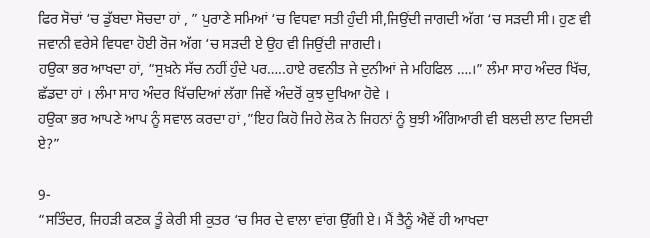ਫਿਰ ਸੋਚਾਂ ‘ਚ ਡੁੱਬਦਾ ਸੋਚਦਾ ਹਾਂ , ” ਪੁਰਾਣੇ ਸਮਿਆਂ ‘ਚ ਵਿਧਵਾ ਸਤੀ ਹੁੰਦੀ ਸੀ,ਜਿਉਂਦੀ ਜਾਗਦੀ ਅੱਗ ‘ਚ ਸੜਦੀ ਸੀ। ਹੁਣ ਵੀ ਜਵਾਨੀ ਵਰੇਸੇ ਵਿਧਵਾ ਹੋਈ ਰੋਜ ਅੱਗ ‘ਚ ਸੜਦੀ ਏ ਉਹ ਵੀ ਜਿਉਂਦੀ ਜਾਗਦੀ।
ਹਉਕਾ ਭਰ ਆਖਦਾ ਹਾਂ, “ਸੁਖ਼ਨੇ ਸੱਚ ਨਹੀਂ ਹੁੰਦੇ ਪਰ…..ਹਾਏ ਰਵਨੀਤ ਜੇ ਦੁਨੀਆਂ ਜੇ ਮਹਿਫਿਲ ….।” ਲੰਮਾ ਸਾਹ ਅੰਦਰ ਖਿੱਚ, ਛੱਡਦਾ ਹਾਂ । ਲੰਮਾ ਸਾਹ ਅੰਦਰ ਖਿੱਚਦਿਆਂ ਲੱਗਾ ਜਿਵੇਂ ਅੰਦਰੋਂ ਕੁਝ ਦੁਖਿਆ ਹੋਵੇ ।
ਹਉਕਾ ਭਰ ਆਪਣੇ ਆਪ ਨੂੰ ਸਵਾਲ ਕਰਦਾ ਹਾਂ ,”ਇਹ ਕਿਹੋ ਜਿਹੇ ਲੋਕ ਨੇ ਜਿਹਨਾਂ ਨੂੰ ਬੁਝੀ ਅੰਗਿਆਰੀ ਵੀ ਬਲਦੀ ਲਾਟ ਦਿਸਦੀ ਏ?”

9-
“ਸਤਿੰਦਰ, ਜਿਹੜੀ ਕਣਕ ਤੂੰ ਕੇਰੀ ਸੀ ਕੁਤਰ ‘ਚ ਸਿਰ ਦੇ ਵਾਲਾ ਵਾਂਗ ਉੱਗੀ ਏ। ਮੈਂ ਤੈਨੂੰ ਐਵੇਂ ਹੀ ਆਖਦਾ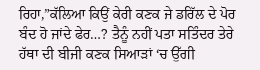ਰਿਹਾ,”ਕੱਲਿਆ ਕਿਉਂ ਕੇਰੀ ਕਣਕ ਜੇ ਡਰਿੱਲ ਦੇ ਪੋਰ ਬੰਦ ਹੋ ਜਾਂਦੇ ਫੇਰ…? ਤੈਨੂੰ ਨਹੀਂ ਪਤਾ ਸਤਿੰਦਰ ਤੇਰੇ ਹੱਥਾ ਦੀ ਬੀਜੀ ਕਣਕ ਸਿਆੜਾਂ ‘ਚ ਉੱਗੀ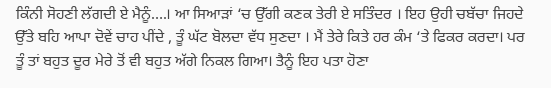ਕਿੰਨੀ ਸੋਹਣੀ ਲੱਗਦੀ ਏ ਮੈਨੂੰ….। ਆ ਸਿਆੜਾਂ ‘ਚ ਉੱਗੀ ਕਣਕ ਤੇਰੀ ਏ ਸਤਿੰਦਰ । ਇਹ ਉਹੀ ਚਬੱਚਾ ਜਿਹਦੇ ਉੱਤੇ ਬਹਿ ਆਪਾ ਦੋਵੇਂ ਚਾਹ ਪੀਂਦੇ , ਤੂੰ ਘੱਟ ਬੋਲਦਾ ਵੱਧ ਸੁਣਦਾ । ਮੈਂ ਤੇਰੇ ਕਿਤੇ ਹਰ ਕੰਮ ‘ਤੇ ਫਿਕਰ ਕਰਦਾ। ਪਰ ਤੂੰ ਤਾਂ ਬਹੁਤ ਦੂਰ ਮੇਰੇ ਤੋਂ ਵੀ ਬਹੁਤ ਅੱਗੇ ਨਿਕਲ ਗਿਆ। ਤੈਨੂੰ ਇਹ ਪਤਾ ਹੋਣਾ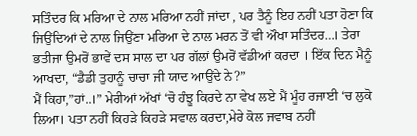ਸਤਿੰਦਰ ਕਿ ਮਰਿਆ ਦੇ ਨਾਲ ਮਰਿਆ ਨਹੀਂ ਜਾਂਦਾ , ਪਰ ਤੈਨੂੰ ਇਹ ਨਹੀਂ ਪਤਾ ਹੋਣਾ ਕਿ ਜਿਉਂਦਿਆਂ ਦੇ ਨਾਲ ਜਿਉਂਣਾ ਮਰਿਆ ਦੇ ਨਾਲ ਮਰਨ ਤੋਂ ਵੀ ਔਖਾ ਸਤਿੰਦਰ…। ਤੇਰਾ ਭਤੀਜਾ ਉਮਰੋਂ ਭਾਵੇਂ ਦਸ ਸਾਲ ਦਾ ਪਰ ਗੱਲਾਂ ਉਮਰੋਂ ਵੱਡੀਆਂ ਕਰਦਾ । ਇੱਕ ਦਿਨ ਮੈਨੂੰ ਆਖਦਾ, “ਡੈਡੀ ਤੁਹਾਨੂੰ ਚਾਚਾ ਜੀ ਯਾਦ ਆਉਂਦੇ ਨੇ?”
ਮੈਂ ਕਿਹਾ,”ਹਾਂ..।” ਮੇਰੀਆਂ ਅੱਖਾਂ ‘ਚੋ ਹੰਝੂ ਕਿਰਦੇ ਨਾ ਵੇਖ ਲਏ ਮੈਂ ਮੂੰਹ ਰਜਾਈ ‘ਚ ਲੁਕੋ ਲਿਆ। ਪਤਾ ਨਹੀਂ ਕਿਹੜੇ ਕਿਹੜੇ ਸਵਾਲ ਕਰਦਾ,ਮੇਰੇ ਕੋਲ ਜਵਾਬ ਨਹੀਂ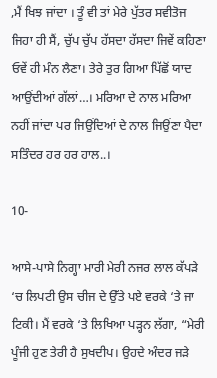,ਮੈਂ ਖਿਝ ਜਾਂਦਾ । ਤੂੰ ਵੀ ਤਾਂ ਮੇਰੇ ਪੁੱਤਰ ਸਵੀਤੋਜ ਜਿਹਾ ਹੀ ਸੈਂ, ਚੁੱਪ ਚੁੱਪ ਹੱਸਦਾ ਹੱਸਦਾ ਜਿਵੇਂ ਕਹਿਣਾ ਓਵੇਂ ਹੀ ਮੰਨ ਲੈਣਾ। ਤੇਰੇ ਤੁਰ ਗਿਆ ਪਿੱਛੋਂ ਯਾਦ ਆਉਂਦੀਆਂ ਗੱਲਾਂ…। ਮਰਿਆ ਦੇ ਨਾਲ ਮਰਿਆ ਨਹੀਂ ਜਾਂਦਾ ਪਰ ਜਿਉਂਦਿਆਂ ਦੇ ਨਾਲ ਜਿਉਂਣਾ ਪੈਦਾ ਸਤਿੰਦਰ ਹਰ ਹਰ ਹਾਲ..।

10-

ਆਸੇ-ਪਾਸੇ ਨਿਗ੍ਹਾ ਮਾਰੀ ਮੇਰੀ ਨਜਰ ਲਾਲ ਕੱਪੜੇ ‘ਚ ਲਿਪਟੀ ਉਸ ਚੀਜ ਦੇ ਉੱਤੇ ਪਏ ਵਰਕੇ ‘ਤੇ ਜਾ ਟਿਕੀ। ਮੈਂ ਵਰਕੇ ‘ਤੇ ਲਿਖਿਆ ਪੜ੍ਹਨ ਲੱਗਾ, “ਮੇਰੀ ਪੂੰਜੀ ਹੁਣ ਤੇਰੀ ਹੈ ਸੁਖਦੀਪ। ਉਹਦੇ ਅੰਦਰ ਜੜੇ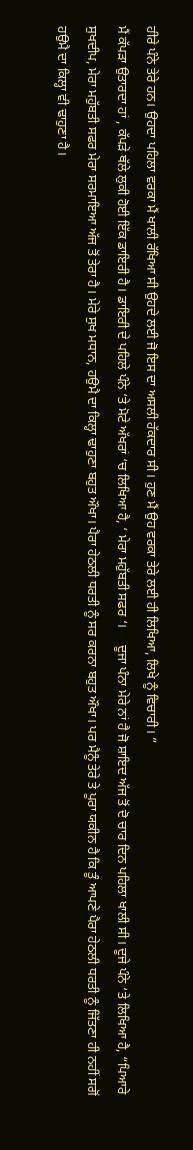ਹੀਰੇ ਪੰਨੇ ਤੇਰੇ ਹਨ। ਉਹਦਾ ਪਹਿਲਾ ਵਰਕਾ ਮੈਂ ਖਾਲੀ ਰੱਖਿਆ ਸੀ ਉਹਦੇ ਲਈ ਜੋ ਇਸ ਦਾ ਅਸਲੀ ਹੱਕਦਾਰ ਸੀ। ਹੁਣ ਮੈਂ ਉਹ ਵਰਕਾ ਤੇਰੇ ਲਈ ਹੀ ਲਿਖਿਆ, ਲਿਖੇ ਨੂੰ ਵਿਚਾਰੀ। ”
ਮੈਂ ਕੱਪੜਾ ਉਤਾਰਦਾ ਹਾਂ , ਕੱਪੜੇ ਥੱਲੇ ਲੁਕੀ ਹੋਈ ਇੱਕ ਡਾਇਰੀ ਹੈ। ਡਾਇਰੀ ਦੇ ਪਹਿਲੇ ਪੰਨੇ ‘ਤੇ ਮੋਟੇ ਅੱਖਰਾਂ ‘ਚ ਲਿਖਿਆ ਹੈ, ‘ ਮੇਰਾ ਮਹੁੱਬਤੀ ਸਫਰ ‘।     ਦੂਜਾ ਪੰਨਾ ਮੇਰੇ ਨਾਂ ਹੈ ਜੋ ਸ਼ਾਇਦ ਅੱਜ ਤੋਂ ਦੋ ਚਾਰ ਦਿਨ ਪਹਿਲਾ ਖਾਲੀ ਸੀ। ਦੂਜੇ ਪੰਨੇ ‘ਤੇ ਲਿਖਿਆ ਹੈ, “ਪਿਆਰੇ ਸੁਖਦੀਪ, ਮੇਰਾ ਮਹੁੱਬਤੀ ਸਫਰ ਮੇਰਾ ਸਰਮਾਇਆ ਅੱਜ ਤੋਂ ਤੇਰਾ ਹੈ। ਮੇਰੇ ਸੁਖ ਮਧਾਨ, ਹਉਮੈ ਦਾ ਕਿਲ੍ਹਾ ਢਾਹੁਣਾ ਬਹੁਤ ਔਖਾ। ਪੈਰਾ ਹੇਠਲੀ ਧਰਤੀ ਨੂੰ ਸਰ ਕਰਨਾ ਬਹੁਤ ਔਖਾ। ਪਰ ਮੈਨੂੰ ਤੇਰੇ ਤੇ ਪੂਰਾ ਯਕੀਨ ਹੈ ਕਿ ਤੂੰ ਆਪਣੇ ਪੈਰਾ ਹੇਠਲੀ ਧਰਤੀ ਨੂੰ ਜਿੱਤਣਾ ਹੀ ਨਹੀਂ ਸਗੋਂ ਹਉਮੈ ਦਾ ਕਿਲ੍ਹਾ ਵੀ ਢਾਹੁਣਾ ਹੈ।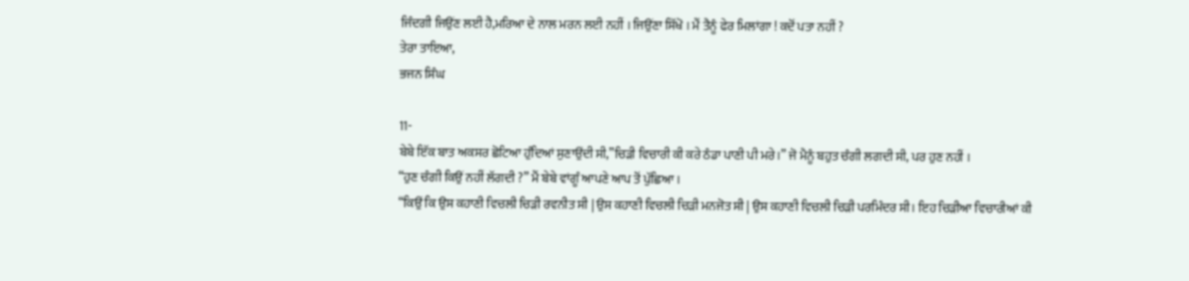ਜਿੰਦਗੀ ਜਿਉਂਣ ਲਈ ਹੈ,ਮਰਿਆ ਦੇ ਨਾਲ ਮਰਨ ਲਈ ਨਹੀਂ । ਜਿਉਂਣਾ ਸਿੱਖੋ । ਮੈਂ ਤੈਨੂੰ ਫੇਰ ਮਿਲਾਂਗਾ ! ਕਦੋਂ ਪਤਾ ਨਹੀਂ ?
ਤੇਰਾ ਤਾਇਆ,
ਭਜਨ ਸਿੰਘ

11-
ਬੇਬੇ ਇੱਕ ਬਾਤ ਅਕਸਰ ਛੋਟਿਆ ਹੁੰਦਿਆਂ ਸੁਣਾਉਂਦੀ ਸੀ,”ਚਿੜੀ ਵਿਚਾਰੀ ਕੀ ਕਰੇ ਠੰਡਾ ਪਾਣੀ ਪੀ ਮਰੇ।” ਜੋ ਮੈਨੂੰ ਬਹੁਤ ਚੰਗੀ ਲਗਦੀ ਸੀ, ਪਰ ਹੁਣ ਨਹੀਂ ।
“ਹੁਣ ਚੰਗੀ ਕਿਉਂ ਨਹੀਂ ਲੱਗਦੀ ?” ਮੈਂ ਬੇਬੇ ਵਾਂਗੂੰ ਆਪਣੇ ਆਪ ਤੋਂ ਪੁੱਛਿਆ।
“ਕਿਉਂ ਕਿ ਉਸ ਕਹਾਣੀ ਵਿਚਲੀ ਚਿੜੀ ਰਵਨੀਤ ਸੀ | ਉਸ ਕਹਾਣੀ ਵਿਚਲੀ ਚਿੜੀ ਮਨਜੋਤ ਸੀ | ਉਸ ਕਹਾਣੀ ਵਿਚਲੀ ਚਿੜੀ ਪਰਮਿੰਦਰ ਸੀ। ਇਹ ਚਿੜੀਆ ਵਿਚਾਰੀਆਂ ਕੀ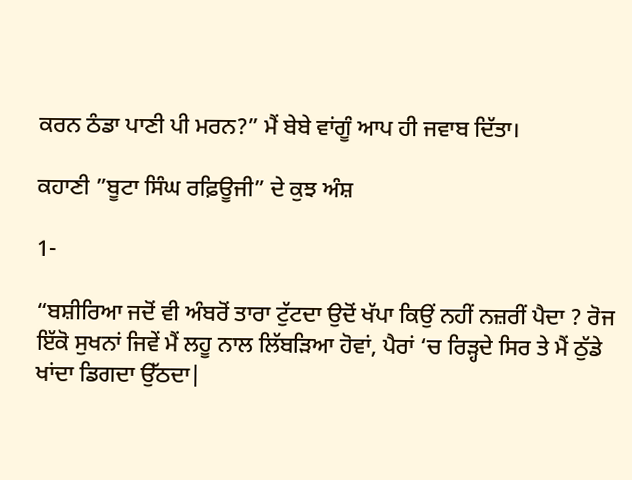ਕਰਨ ਠੰਡਾ ਪਾਣੀ ਪੀ ਮਰਨ?” ਮੈਂ ਬੇਬੇ ਵਾਂਗੂੰ ਆਪ ਹੀ ਜਵਾਬ ਦਿੱਤਾ।

ਕਹਾਣੀ ”ਬੂਟਾ ਸਿੰਘ ਰਫ਼ਿਊਜੀ” ਦੇ ਕੁਝ ਅੰਸ਼

1-

“ਬਸ਼ੀਰਿਆ ਜਦੋਂ ਵੀ ਅੰਬਰੋਂ ਤਾਰਾ ਟੁੱਟਦਾ ਉਦੋਂ ਖੱਪਾ ਕਿਉਂ ਨਹੀਂ ਨਜ਼ਰੀਂ ਪੈਦਾ ? ਰੋਜ ਇੱਕੋ ਸੁਖਨਾਂ ਜਿਵੇਂ ਮੈਂ ਲਹੂ ਨਾਲ ਲਿੱਬੜਿਆ ਹੋਵਾਂ, ਪੈਰਾਂ ‘ਚ ਰਿੜ੍ਹਦੇ ਸਿਰ ਤੇ ਮੈਂ ਠੁੱਡੇ ਖਾਂਦਾ ਡਿਗਦਾ ਉੱਠਦਾ|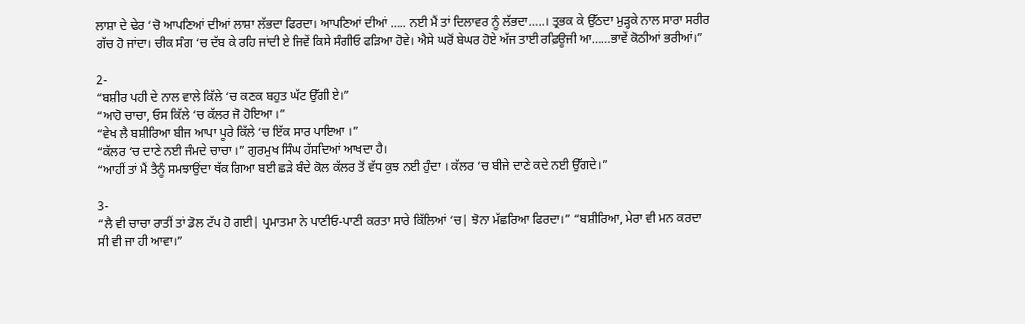ਲਾਸ਼ਾ ਦੇ ਢੇਰ ‘ਚੋ ਆਪਣਿਆਂ ਦੀਆਂ ਲਾਸ਼ਾ ਲੱਭਦਾ ਫਿਰਦਾ। ਆਪਣਿਆਂ ਦੀਆਂ ….. ਨਈ ਮੈਂ ਤਾਂ ਦਿਲਾਵਰ ਨੂੰ ਲੱਭਦਾ…..। ਤ੍ਰਭਕ ਕੇ ਉੱਠਦਾ ਮੁੜ੍ਹਕੇ ਨਾਲ ਸਾਰਾ ਸਰੀਰ ਗੱਚ ਹੋ ਜਾਂਦਾ। ਚੀਕ ਸੰਗ ‘ਚ ਦੱਬ ਕੇ ਰਹਿ ਜਾਂਦੀ ਏ ਜਿਵੇਂ ਕਿਸੇ ਸੰਗੀਓ ਫੜਿਆ ਹੋਵੇ। ਐਸੇ ਘਰੋਂ ਬੇਘਰ ਹੋਏ ਅੱਜ ਤਾਈ ਰਫ਼ਿਊਜੀ ਆ……ਭਾਵੇਂ ਕੋਠੀਆਂ ਭਰੀਆਂ।”

2-
“ਬਸ਼ੀਰ ਪਹੀ ਦੇ ਨਾਲ ਵਾਲੇ ਕਿੱਲੇ ‘ਚ ਕਣਕ ਬਹੁਤ ਘੱਟ ਉੱਗੀ ਏ।”
“ਆਹੋ ਚਾਚਾ, ਓਸ ਕਿੱਲੇ ‘ਚ ਕੱਲਰ ਜੋ ਹੋਇਆ ।”
“ਵੇਖ ਲੈ ਬਸ਼ੀਰਿਆ ਬੀਜ ਆਪਾ ਪੂਰੇ ਕਿੱਲੇ ‘ਚ ਇੱਕ ਸਾਰ ਪਾਇਆ ।”
“ਕੱਲਰ ‘ਚ ਦਾਣੇ ਨਈ ਜੰਮਦੇ ਚਾਚਾ ।” ਗੁਰਮੁਖ ਸਿੰਘ ਹੱਸਦਿਆਂ ਆਖਦਾ ਹੈ।
“ਆਹੀਂ ਤਾਂ ਮੈਂ ਤੈਨੂੰ ਸਮਝਾਉਂਦਾ ਥੱਕ ਗਿਆ ਬਈ ਛੜੇ ਬੰਦੇ ਕੋਲ ਕੱਲਰ ਤੋਂ ਵੱਧ ਕੁਝ ਨਈ ਹੁੰਦਾ । ਕੱਲਰ ‘ਚ ਬੀਜੇ ਦਾਣੇ ਕਦੇ ਨਈ ਉੱਗਦੇ।”

3-
“ਲੈ ਵੀ ਚਾਚਾ ਰਾਤੀਂ ਤਾਂ ਡੋਲ ਟੱਪ ਹੋ ਗਈ| ਪ੍ਰਮਾਤਮਾ ਨੇ ਪਾਣੀਓ-ਪਾਣੀ ਕਰਤਾ ਸਾਰੇ ਕਿੱਲਿਆਂ ‘ਚ| ਝੋਨਾ ਮੱਛਰਿਆ ਫਿਰਦਾ।” “ਬਸ਼ੀਰਿਆ, ਮੇਰਾ ਵੀ ਮਨ ਕਰਦਾ ਸੀ ਵੀ ਜਾ ਹੀ ਆਵਾ।”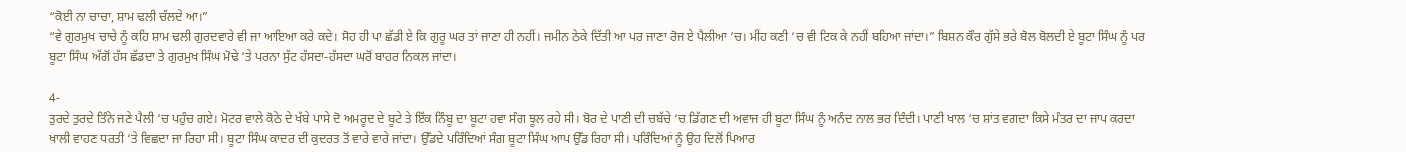“ਕੋਈ ਨਾ ਚਾਚਾ, ਸ਼ਾਮ ਢਲੀ ਚੱਲਦੇ ਆ।”
“ਵੇ ਗੁਰਮੁਖ ਚਾਚੇ ਨੂੰ ਕਹਿ ਸ਼ਾਮ ਢਲੀ ਗੁਰਦਵਾਰੇ ਵੀ ਜਾ ਆਇਆ ਕਰੇ ਕਦੇ। ਸੋਹ ਹੀ ਪਾ ਛੱਡੀ ਏ ਕਿ ਗੁਰੂ ਘਰ ਤਾਂ ਜਾਣਾ ਹੀ ਨਹੀਂ। ਜਮੀਨ ਠੇਕੇ ਦਿੱਤੀ ਆ ਪਰ ਜਾਣਾ ਰੋਜ ਏ ਪੈਲੀਆ ‘ਚ। ਮੀਂਹ ਕਣੀ ‘ਚ ਵੀ ਟਿਕ ਕੇ ਨਹੀਂ ਬਹਿਆ ਜਾਂਦਾ।” ਬਿਸ਼ਨ ਕੌਰ ਗੁੱਸੇ ਭਰੇ ਬੋਲ ਬੋਲਦੀ ਏ ਬੂਟਾ ਸਿੰਘ ਨੂੰ ਪਰ ਬੂਟਾ ਸਿੰਘ ਅੱਗੋਂ ਹੱਸ ਛੱਡਦਾ ਤੇ ਗੁਰਮੁਖ ਸਿੰਘ ਮੋਢੇ ‘ਤੇ ਪਰਨਾ ਸੁੱਟ ਹੱਸਦਾ-ਹੱਸਦਾ ਘਰੋਂ ਬਾਹਰ ਨਿਕਲ ਜਾਂਦਾ।

4-
ਤੁਰਦੇ ਤੁਰਦੇ ਤਿੰਨੇ ਜਣੇ ਪੈਲੀ ‘ਚ ਪਹੁੰਚ ਗਏ। ਮੋਟਰ ਵਾਲੇ ਕੋਠੇ ਦੇ ਖੱਬੇ ਪਾਸੇ ਦੋ ਅਮਰੂਦ ਦੇ ਬੂਟੇ ਤੇ ਇੱਕ ਨਿੰਬੂ ਦਾ ਬੂਟਾ ਹਵਾ ਸੰਗ ਝੂਲ ਰਹੇ ਸੀ। ਬੋਰ ਦੇ ਪਾਣੀ ਦੀ ਚਬੱਚੇ ‘ਚ ਡਿੱਗਣ ਦੀ ਅਵਾਜ ਹੀ ਬੂਟਾ ਸਿੰਘ ਨੂੰ ਅਨੰਦ ਨਾਲ ਭਰ ਦਿੰਦੀ। ਪਾਣੀ ਖਾਲ ‘ਚ ਸ਼ਾਂਤ ਵਗਦਾ ਕਿਸੇ ਮੰਤਰ ਦਾ ਜਾਪ ਕਰਦਾ ਖਾਲੀ ਵਾਹਣ ਧਰਤੀ ‘ਤੇ ਵਿਛਦਾ ਜਾ ਰਿਹਾ ਸੀ। ਬੂਟਾ ਸਿੰਘ ਕਾਦਰ ਦੀ ਕੁਦਰਤ ਤੋਂ ਵਾਰੇ ਵਾਰੇ ਜਾਂਦਾ। ਉੱਡਦੇ ਪਰਿੰਦਿਆਂ ਸੰਗ ਬੂਟਾ ਸਿੰਘ ਆਪ ਉੱਡ ਰਿਹਾ ਸੀ। ਪਰਿੰਦਿਆਂ ਨੂੰ ਉਹ ਦਿਲੋਂ ਪਿਆਰ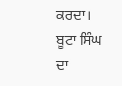ਕਰਦਾ। ਬੂਟਾ ਸਿੰਘ ਦਾ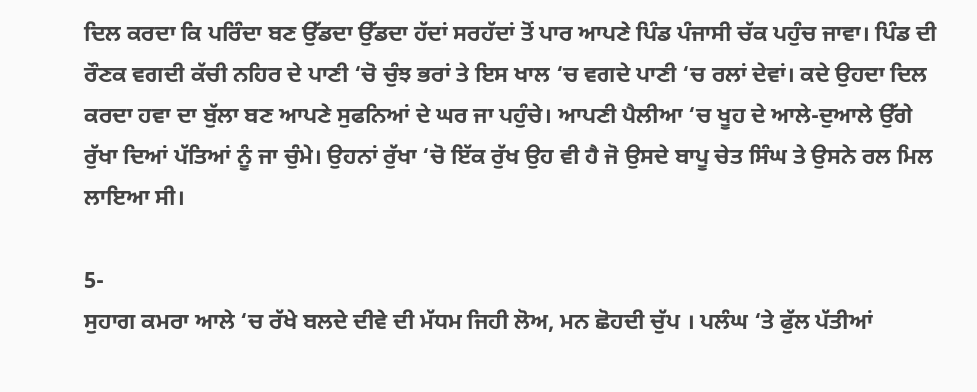ਦਿਲ ਕਰਦਾ ਕਿ ਪਰਿੰਦਾ ਬਣ ਉੱਡਦਾ ਉੱਡਦਾ ਹੱਦਾਂ ਸਰਹੱਦਾਂ ਤੋਂ ਪਾਰ ਆਪਣੇ ਪਿੰਡ ਪੰਜਾਸੀ ਚੱਕ ਪਹੁੰਚ ਜਾਵਾ। ਪਿੰਡ ਦੀ ਰੌਣਕ ਵਗਦੀ ਕੱਚੀ ਨਹਿਰ ਦੇ ਪਾਣੀ ‘ਚੋ ਚੁੰਝ ਭਰਾਂ ਤੇ ਇਸ ਖਾਲ ‘ਚ ਵਗਦੇ ਪਾਣੀ ‘ਚ ਰਲਾਂ ਦੇਵਾਂ। ਕਦੇ ਉਹਦਾ ਦਿਲ ਕਰਦਾ ਹਵਾ ਦਾ ਬੁੱਲਾ ਬਣ ਆਪਣੇ ਸੁਫਨਿਆਂ ਦੇ ਘਰ ਜਾ ਪਹੁੰਚੇ। ਆਪਣੀ ਪੈਲੀਆ ‘ਚ ਖੂਹ ਦੇ ਆਲੇ-ਦੁਆਲੇ ਉੱਗੇ ਰੁੱਖਾ ਦਿਆਂ ਪੱਤਿਆਂ ਨੂੰ ਜਾ ਚੁੰਮੇ। ਉਹਨਾਂ ਰੁੱਖਾ ‘ਚੋ ਇੱਕ ਰੁੱਖ ਉਹ ਵੀ ਹੈ ਜੋ ਉਸਦੇ ਬਾਪੂ ਚੇਤ ਸਿੰਘ ਤੇ ਉਸਨੇ ਰਲ ਮਿਲ ਲਾਇਆ ਸੀ।

5-
ਸੁਹਾਗ ਕਮਰਾ ਆਲੇ ‘ਚ ਰੱਖੇ ਬਲਦੇ ਦੀਵੇ ਦੀ ਮੱਧਮ ਜਿਹੀ ਲੋਅ, ਮਨ ਛੋਹਦੀ ਚੁੱਪ । ਪਲੰਘ ‘ਤੇ ਫੁੱਲ ਪੱਤੀਆਂ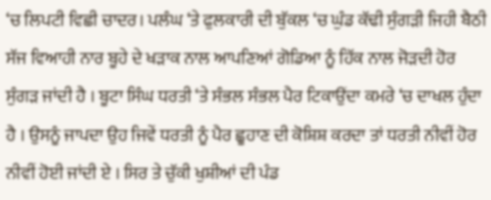‘ਚ ਲਿਪਟੀ ਵਿਛੀ ਚਾਦਰ। ਪਲੰਘ ‘ਤੇ ਫੁਲਕਾਰੀ ਦੀ ਬੁੱਕਲ ‘ਚ ਘੁੰਡ ਕੱਢੀ ਸੁੰਗੜੀ ਜਿਹੀ ਬੈਠੀ ਸੱਜ ਵਿਆਹੀ ਨਾਰ ਬੂਹੇ ਦੇ ਖੜਾਕ ਨਾਲ ਆਪਣਿਆਂ ਗੋਡਿਆ ਨੂੰ ਹਿੱਕ ਨਾਲ ਜੋੜਦੀ ਹੋਰ ਸੁੰਗੜ ਜਾਂਦੀ ਹੈ । ਬੂਟਾ ਸਿੰਘ ਧਰਤੀ ‘ਤੇ ਸੰਭਲ ਸੰਭਲ ਪੈਰ ਟਿਕਾਉਂਦਾ ਕਮਰੇ ‘ਚ ਦਾਖਲ ਹੁੰਦਾ ਹੈ । ਉਸਨੂੰ ਜਾਪਦਾ ਉਹ ਜਿਵੇਂ ਧਰਤੀ ਨੂੰ ਪੈਰ ਛੂਹਾਣ ਦੀ ਕੋਸ਼ਿਸ਼ ਕਰਦਾ ਤਾਂ ਧਰਤੀ ਨੀਵੀਂ ਹੋਰ ਨੀਵੀਂ ਹੋਈ ਜਾਂਦੀ ਏ । ਸਿਰ ਤੇ ਚੁੱਕੀ ਖੁਸ਼ੀਆਂ ਦੀ ਪੰਡ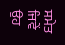ਸਮੇਤ ਜਿਵੇਂ ਉਹ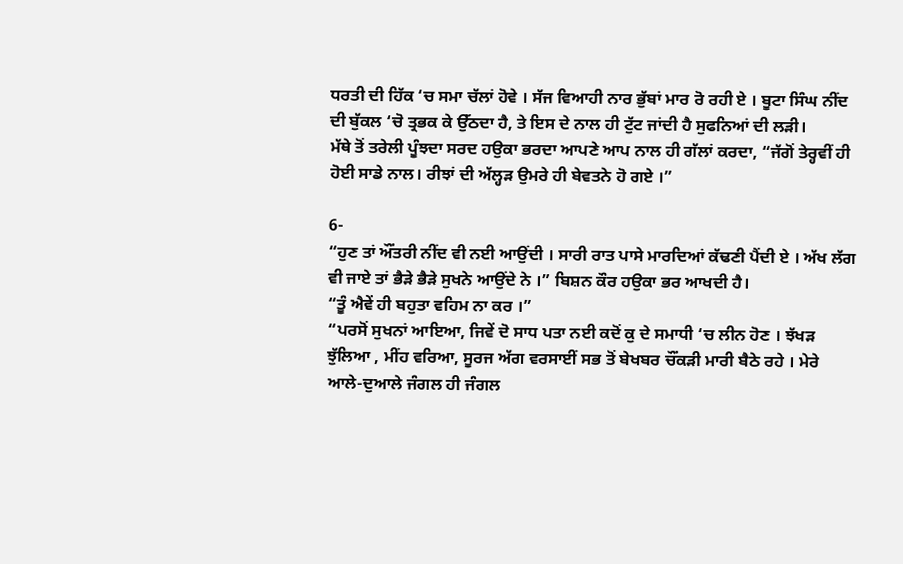ਧਰਤੀ ਦੀ ਹਿੱਕ ‘ਚ ਸਮਾ ਚੱਲਾਂ ਹੋਵੇ । ਸੱਜ ਵਿਆਹੀ ਨਾਰ ਭੁੱਬਾਂ ਮਾਰ ਰੋ ਰਹੀ ਏ । ਬੂਟਾ ਸਿੰਘ ਨੀਂਦ ਦੀ ਬੁੱਕਲ ‘ਚੋ ਤ੍ਰਭਕ ਕੇ ਉੱਠਦਾ ਹੈ, ਤੇ ਇਸ ਦੇ ਨਾਲ ਹੀ ਟੁੱਟ ਜਾਂਦੀ ਹੈ ਸੁਫਨਿਆਂ ਦੀ ਲੜੀ।
ਮੱਥੇ ਤੋਂ ਤਰੇਲੀ ਪੂੰਝਦਾ ਸਰਦ ਹਉਕਾ ਭਰਦਾ ਆਪਣੇ ਆਪ ਨਾਲ ਹੀ ਗੱਲਾਂ ਕਰਦਾ, “ਜੱਗੋਂ ਤੇਰ੍ਹਵੀਂ ਹੀ ਹੋਈ ਸਾਡੇ ਨਾਲ। ਰੀਝਾਂ ਦੀ ਅੱਲ੍ਹੜ ਉਮਰੇ ਹੀ ਬੇਵਤਨੇ ਹੋ ਗਏ ।”

6-
“ਹੁਣ ਤਾਂ ਔਂਤਰੀ ਨੀਂਦ ਵੀ ਨਈ ਆਉਂਦੀ । ਸਾਰੀ ਰਾਤ ਪਾਸੇ ਮਾਰਦਿਆਂ ਕੱਢਣੀ ਪੈਂਦੀ ਏ । ਅੱਖ ਲੱਗ ਵੀ ਜਾਏ ਤਾਂ ਭੈੜੇ ਭੈੜੇ ਸੁਖਨੇ ਆਉਂਦੇ ਨੇ ।” ਬਿਸ਼ਨ ਕੌਰ ਹਉਕਾ ਭਰ ਆਖਦੀ ਹੈ।
“ਤੂੰ ਐਵੇਂ ਹੀ ਬਹੁਤਾ ਵਹਿਮ ਨਾ ਕਰ ।”
“ਪਰਸੋਂ ਸੁਖਨਾਂ ਆਇਆ, ਜਿਵੇਂ ਦੋ ਸਾਧ ਪਤਾ ਨਈ ਕਦੋਂ ਕੁ ਦੇ ਸਮਾਧੀ ‘ਚ ਲੀਨ ਹੋਣ । ਝੱਖੜ ਝੁੱਲਿਆ , ਮੀਂਹ ਵਰਿਆ, ਸੂਰਜ ਅੱਗ ਵਰਸਾਈਂ ਸਭ ਤੋਂ ਬੇਖਬਰ ਚੌਂਕੜੀ ਮਾਰੀ ਬੈਠੇ ਰਹੇ । ਮੇਰੇ ਆਲੇ-ਦੁਆਲੇ ਜੰਗਲ ਹੀ ਜੰਗਲ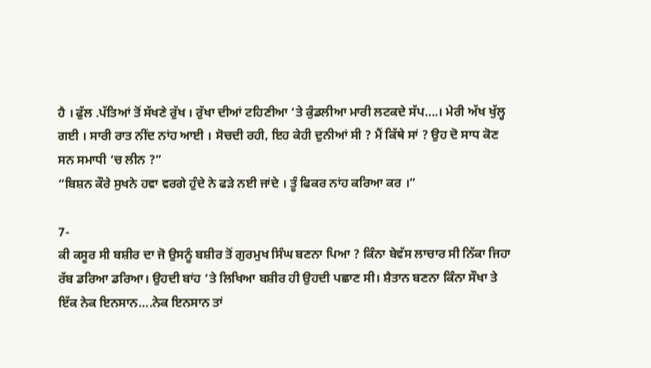ਹੈ । ਫੁੱਲ .ਪੱਤਿਆਂ ਤੋਂ ਸੱਖਣੇ ਰੁੱਖ । ਰੁੱਖਾ ਦੀਆਂ ਟਹਿਣੀਆ ‘ਤੇ ਕੁੰਡਲੀਆ ਮਾਰੀ ਲਟਕਦੇ ਸੱਪ….। ਮੇਰੀ ਅੱਖ ਖੁੱਲ੍ਹ ਗਈ । ਸਾਰੀ ਰਾਤ ਨੀਂਦ ਨਾਂਹ ਆਈ । ਸੋਚਦੀ ਰਹੀ, ਇਹ ਕੇਹੀ ਦੁਨੀਆਂ ਸੀ ? ਮੈਂ ਕਿੱਥੇ ਸਾਂ ? ਉਹ ਦੋ ਸਾਧ ਕੋਣ ਸਨ ਸਮਾਧੀ ‘ਚ ਲੀਨ ?”
“ਬਿਸ਼ਨ ਕੌਰੇ ਸੁਖਨੇ ਹਵਾ ਵਰਗੇ ਹੁੰਦੇ ਨੇ ਫੜੇ ਨਈ ਜਾਂਦੇ । ਤੂੰ ਫਿਕਰ ਨਾਂਹ ਕਰਿਆ ਕਰ ।”

7-
ਕੀ ਕਸੂਰ ਸੀ ਬਸ਼ੀਰ ਦਾ ਜੋ ਉਸਨੂੰ ਬਸ਼ੀਰ ਤੋਂ ਗੁਰਮੁਖ ਸਿੰਘ ਬਣਨਾ ਪਿਆ ? ਕਿੰਨਾ ਬੇਵੱਸ ਲਾਚਾਰ ਸੀ ਨਿੱਕਾ ਜਿਹਾ ਰੱਬ ਡਰਿਆ ਡਰਿਆ। ਉਹਦੀ ਬਾਂਹ ‘ਤੇ ਲਿਖਿਆ ਬਸ਼ੀਰ ਹੀ ਉਹਦੀ ਪਛਾਣ ਸੀ। ਸ਼ੈਤਾਨ ਬਣਨਾ ਕਿੰਨਾ ਸੌਖਾ ਤੇ ਇੱਕ ਨੇਕ ਇਨਸਾਨ….ਨੇਕ ਇਨਸਾਨ ਤਾਂ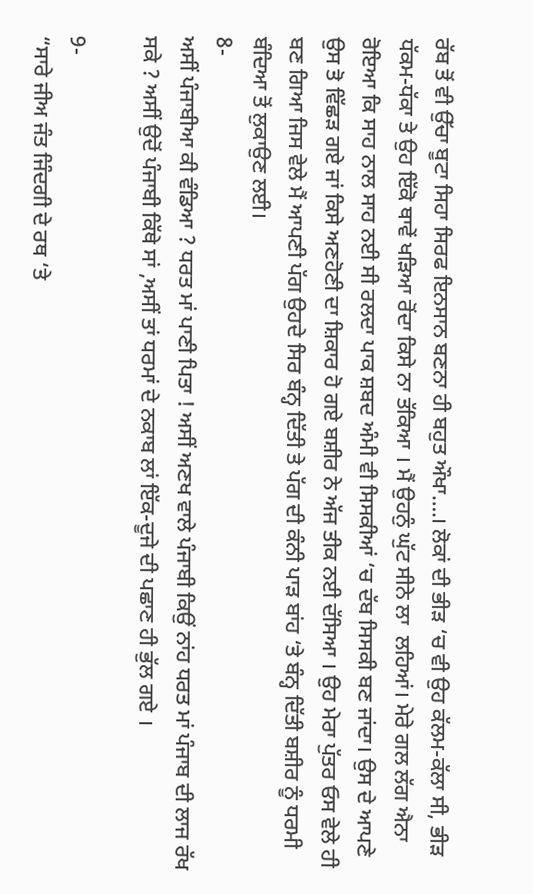ਰੱਬ ਤੋਂ ਵੀ ਉੱਚਾ ਬੂਟਾ ਸਿਹਾ ਸਿਰਫ ਇਨਸਾਨ ਬਣਨਾ ਹੀ ਬਹੁਤ ਔਖਾ….। ਲੋਕਾਂ ਦੀ ਭੀੜ ‘ਚ ਵੀ ਉਹ ਕੱਲਮ-ਕੱਲਾ ਸੀ, ਭੀੜ ਧੱਕਮ-ਧੱਕਾ ਤੇ ਉਹ ਇੱਕੋ ਥਾਵੇਂ ਖੜਿਆ ਰੋਂਦਾ ਕਿਸੇ ਨਾ ਤੱਕਿਆ । ਮੈਂ ਉਹਨੁੰ ਘੁੱਟ ਸੀਨੇ ਲਾ  ਲਹਿਆਂ। ਮੇਰੇ ਗਲ ਲੱਗ ਐਨਾ ਰੋਇਆ ਕਿ ਸਾਹ ਨਾਲ ਸਾਹ ਨਈ ਸੀ ਰਲਦਾ ਪਾਕ ਸ਼ਬਦ ਅੰਮੀ ਵੀ ਸਿਸਕੀਆਂ ‘ਚ ਦੱਬ ਸਿਸਕੀ ਬਣ ਜਾਂਦਾ। ਉਸ ਦੇ ਆਪਣੇ ਉਸ ਤੋ ਵਿੱਛੜ ਗਏ ਜਾਂ ਕਿਸੇ ਅਣਹੋਣੀ ਦਾ ਸ਼ਿਕਾਰ ਹੋ ਗਏ ਬਸ਼ੀਰ ਨੇ ਅੱਜ ਤੀਕ ਨਈ ਦੱਸਿਆ । ਉਹ ਮੇਰਾ ਪੁੱਤਰ ਓਸ ਵੇਲੇ ਹੀ ਬਣ ਗਿਆ ਜਿਸ ਵੇਲੇ ਮੈਂ ਆਪਣੀ ਪੱਗ ਉਹਦੇ ਸਿਰ ਬੰਨ੍ਹ ਦਿੱਤੀ ਤੇ ਪੱਗ ਦੀ ਕੰਨੀ ਪਾੜ ਬਾਂਹ ‘ਤੇ ਬੰਨ੍ਹ ਦਿੱਤੀ ਬਸ਼ੀਰ ਨੂੰ ਧਰਮੀ ਬੰਦਿਆ ਤੋਂ ਲੁਕਾਉਣ ਲਈ।
8-
ਅਸੀਂ ਪੰਜਾਬੀਆ ਕੀ ਵੰਡਿਆ ? ਧਰਤ ਮਾਂ ਪਾਣੀ ਪਿਤਾ ! ਅਸੀਂ ਅਣਖ ਵਾਲੇ ਪੰਜਾਬੀ ਕਿਉਂ ਨਾਂਹ ਧਰਤ ਮਾਂ ਪੰਜਾਬ ਦੀ ਲਾਜ ਰੱਖ ਸਕੇ ? ਅਸੀਂ ਉਦੋਂ ਪੰਜਾਬੀ ਕਿੱਥੇ ਸਾਂ ,ਅਸੀਂ ਤਾਂ ਧਰਮਾਂ ਦੇ ਨਕਾਬ ਲਾਂ ਇੱਕ-ਦੂਜੇ ਦੀ ਪਛਾਣ ਹੀ ਭੁੱਲ ਗਏ ।

9-
“ਸਾਰੇ ਜੀਅ ਜੰਤ ਜਿੰਦਗੀ ਦੇ ਰਥ ‘ਤੇ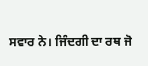ਸਵਾਰ ਨੇ। ਜਿੰਦਗੀ ਦਾ ਰਥ ਜੋ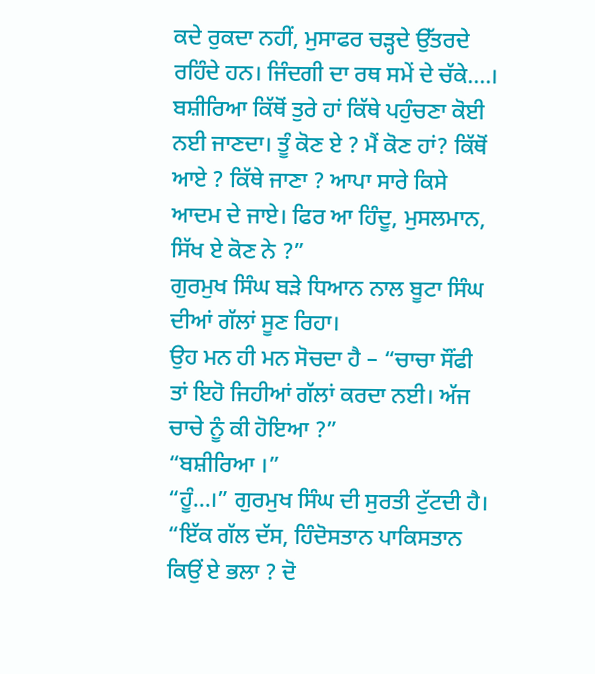ਕਦੇ ਰੁਕਦਾ ਨਹੀਂ, ਮੁਸਾਫਰ ਚੜ੍ਹਦੇ ਉੱਤਰਦੇ ਰਹਿੰਦੇ ਹਨ। ਜਿੰਦਗੀ ਦਾ ਰਥ ਸਮੇਂ ਦੇ ਚੱਕੇ….। ਬਸ਼ੀਰਿਆ ਕਿੱਥੋਂ ਤੁਰੇ ਹਾਂ ਕਿੱਥੇ ਪਹੁੰਚਣਾ ਕੋਈ ਨਈ ਜਾਣਦਾ। ਤੂੰ ਕੋਣ ਏ ? ਮੈਂ ਕੋਣ ਹਾਂ? ਕਿੱਥੋਂ ਆਏ ? ਕਿੱਥੇ ਜਾਣਾ ? ਆਪਾ ਸਾਰੇ ਕਿਸੇ ਆਦਮ ਦੇ ਜਾਏ। ਫਿਰ ਆ ਹਿੰਦੂ, ਮੁਸਲਮਾਨ, ਸਿੱਖ ਏ ਕੋਣ ਨੇ ?”
ਗੁਰਮੁਖ ਸਿੰਘ ਬੜੇ ਧਿਆਨ ਨਾਲ ਬੂਟਾ ਸਿੰਘ ਦੀਆਂ ਗੱਲਾਂ ਸੂਣ ਰਿਹਾ।
ਉਹ ਮਨ ਹੀ ਮਨ ਸੋਚਦਾ ਹੈ – “ਚਾਚਾ ਸੌਂਫੀ ਤਾਂ ਇਹੋ ਜਿਹੀਆਂ ਗੱਲਾਂ ਕਰਦਾ ਨਈ। ਅੱਜ ਚਾਚੇ ਨੂੰ ਕੀ ਹੋਇਆ ?”
“ਬਸ਼ੀਰਿਆ ।”
“ਹੂੰ…।” ਗੁਰਮੁਖ ਸਿੰਘ ਦੀ ਸੁਰਤੀ ਟੁੱਟਦੀ ਹੈ।
“ਇੱਕ ਗੱਲ ਦੱਸ, ਹਿੰਦੋਸਤਾਨ ਪਾਕਿਸਤਾਨ ਕਿਉਂ ਏ ਭਲਾ ? ਦੋ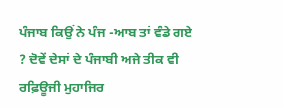ਪੰਜਾਬ ਕਿਉਂ ਨੇ ਪੰਜ -ਆਬ ਤਾਂ ਵੰਡੇ ਗਏ ? ਦੋਵੇਂ ਦੇਸਾਂ ਦੇ ਪੰਜਾਬੀ ਅਜੇ ਤੀਕ ਵੀ ਰਫ਼ਿਊਜੀ ਮੁਹਾਜਿਰ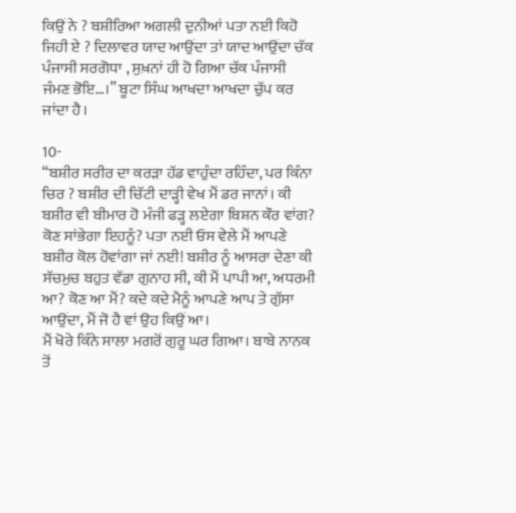ਕਿਉਂ ਨੇ ? ਬਸ਼ੀਰਿਆ ਅਗਲੀ ਦੁਨੀਆਂ ਪਤਾ ਨਈ ਕਿਹੋ ਜਿਹੀ ਏ ? ਦਿਲਾਵਰ ਯਾਦ ਆਉਂਦਾ ਤਾਂ ਯਾਦ ਆਉਂਦਾ ਚੱਕ ਪੰਜਾਸੀ ਸਰਗੋਧਾ , ਸੁਖ਼ਨਾਂ ਹੀ ਹੋ ਗਿਆ ਚੱਕ ਪੰਜਾਸੀ ਜੰਮਣ ਭੋਇ…।” ਬੂਟਾ ਸਿੰਘ ਆਖਦਾ ਆਖਦਾ ਚੁੱਪ ਕਰ ਜਾਂਦਾ ਹੈ।

10-
“ਬਸ਼ੀਰ ਸਰੀਰ ਦਾ ਕਰੜਾ ਹੱਡ ਵਾਹੁੰਦਾ ਰਹਿੰਦਾ, ਪਰ ਕਿੰਨਾ
ਚਿਰ ? ਬਸ਼ੀਰ ਦੀ ਚਿੱਟੀ ਦਾੜ੍ਹੀ ਵੇਖ ਮੈਂ ਡਰ ਜਾਨਾਂ। ਕੀ ਬਸ਼ੀਰ ਵੀ ਬੀਮਾਰ ਹੋ ਮੰਜੀ ਫੜ੍ਹ ਲਏਗਾ ਬਿਸ਼ਨ ਕੌਰ ਵਾਂਗ? ਕੋਣ ਸਾਂਭੇਗਾ ਇਹਨੂੰ? ਪਤਾ ਨਈ ਓਸ ਵੇਲੇ ਮੈਂ ਆਪਣੇ ਬਸ਼ੀਰ ਕੋਲ ਹੋਵਾਂਗਾ ਜਾਂ ਨਈ! ਬਸ਼ੀਰ ਨੂੰ ਆਸਰਾ ਦੇਣਾ ਕੀ ਸੱਚਮੁਚ ਬਹੁਤ ਵੱਡਾ ਗੁਨਾਹ ਸੀ, ਕੀ ਮੈਂ ਪਾਪੀ ਆ, ਅਧਰਮੀ ਆ? ਕੋਣ ਆ ਮੈਂ? ਕਦੇ ਕਦੇ ਮੈਨੂੰ ਆਪਣੇ ਆਪ ਤੇ ਗੁੱਸਾ ਆਉਂਦਾ, ਮੈਂ ਜੋ ਹੈ ਵਾਂ ਉਹ ਕਿਉਂ ਆ।
ਮੈਂ ਖੋਰੇ ਕਿੰਨੇ ਸਾਲਾ ਮਗਰੋਂ ਗੁਰੂ ਘਰ ਗਿਆ। ਬਾਬੇ ਨਾਨਕ ਤੋਂ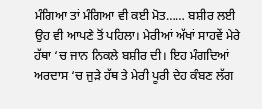ਮੰਗਿਆ ਤਾਂ ਮੰਗਿਆ ਵੀ ਕਈ ਮੋਤ…… ਬਸ਼ੀਰ ਲਈ ਉਹ ਵੀ ਆਪਣੇ ਤੋਂ ਪਹਿਲਾ। ਮੇਰੀਆਂ ਅੱਖਾਂ ਸਾਹਵੇਂ ਮੇਰੇ ਹੱਥਾ ‘ਚ ਜਾਨ ਨਿਕਲੇ ਬਸ਼ੀਰ ਦੀ। ਇਹ ਮੰਗਦਿਆਂ ਅਰਦਾਸ ‘ਚ ਜੁੜੇ ਹੱਥ ਤੇ ਮੇਰੀ ਪੂਰੀ ਦੇਹ ਕੰਬਣ ਲੱਗ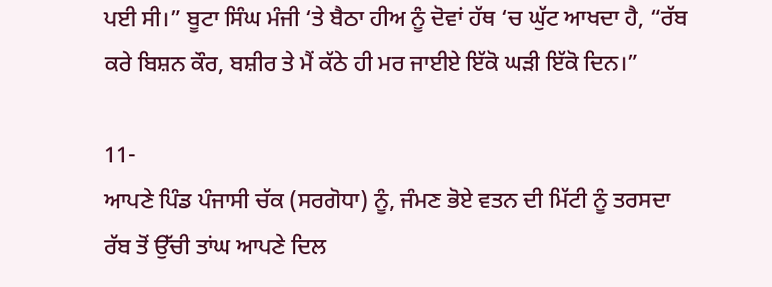ਪਈ ਸੀ।” ਬੂਟਾ ਸਿੰਘ ਮੰਜੀ ‘ਤੇ ਬੈਠਾ ਹੀਅ ਨੂੰ ਦੋਵਾਂ ਹੱਥ ‘ਚ ਘੁੱਟ ਆਖਦਾ ਹੈ, “ਰੱਬ ਕਰੇ ਬਿਸ਼ਨ ਕੌਰ, ਬਸ਼ੀਰ ਤੇ ਮੈਂ ਕੱਠੇ ਹੀ ਮਰ ਜਾਈਏ ਇੱਕੋ ਘੜੀ ਇੱਕੋ ਦਿਨ।”

11-
ਆਪਣੇ ਪਿੰਡ ਪੰਜਾਸੀ ਚੱਕ (ਸਰਗੋਧਾ) ਨੂੰ, ਜੰਮਣ ਭੋਏ ਵਤਨ ਦੀ ਮਿੱਟੀ ਨੂੰ ਤਰਸਦਾ ਰੱਬ ਤੋਂ ਉੱਚੀ ਤਾਂਘ ਆਪਣੇ ਦਿਲ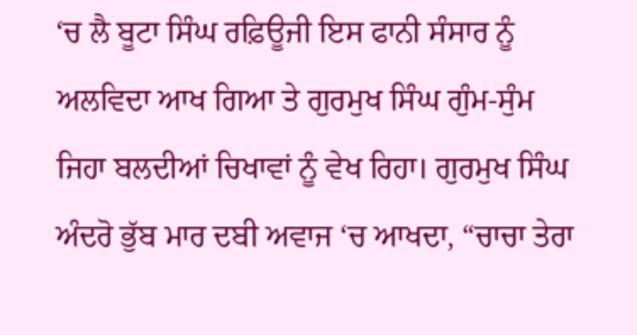‘ਚ ਲੈ ਬੂਟਾ ਸਿੰਘ ਰਫ਼ਿਊਜੀ ਇਸ ਫਾਨੀ ਸੰਸਾਰ ਨੂੰ ਅਲਵਿਦਾ ਆਖ ਗਿਆ ਤੇ ਗੁਰਮੁਖ ਸਿੰਘ ਗੁੰਮ-ਸੁੰਮ ਜਿਹਾ ਬਲਦੀਆਂ ਚਿਖਾਵਾਂ ਨੂੰ ਵੇਖ ਰਿਹਾ। ਗੁਰਮੁਖ ਸਿੰਘ ਅੰਦਰੋ ਭੁੱਬ ਮਾਰ ਦਬੀ ਅਵਾਜ ‘ਚ ਆਖਦਾ, “ਚਾਚਾ ਤੇਰਾ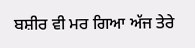ਬਸ਼ੀਰ ਵੀ ਮਰ ਗਿਆ ਅੱਜ ਤੇਰੇ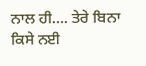ਨਾਲ ਹੀ…. ਤੇਰੇ ਬਿਨਾ ਕਿਸੇ ਨਈ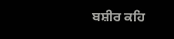ਬਸ਼ੀਰ ਕਹਿ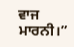ਵਾਜ ਮਾਰਨੀ।”